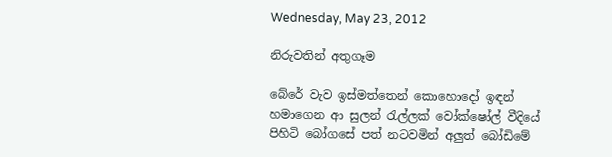Wednesday, May 23, 2012

නිරුවතින් අතුගෑම

බේරේ වැව ඉස්මත්තෙන් කොහොදෝ ඉඳන් හමාගෙන ආ සුලන් රැල්ලක් වෝක්ෂෝල් වීදියේ  පිහිටි බෝගසේ පත් නටවමින් අලුත් බෝඩිමේ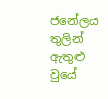ජනේලය තුලින් ඇතුළු වුයේ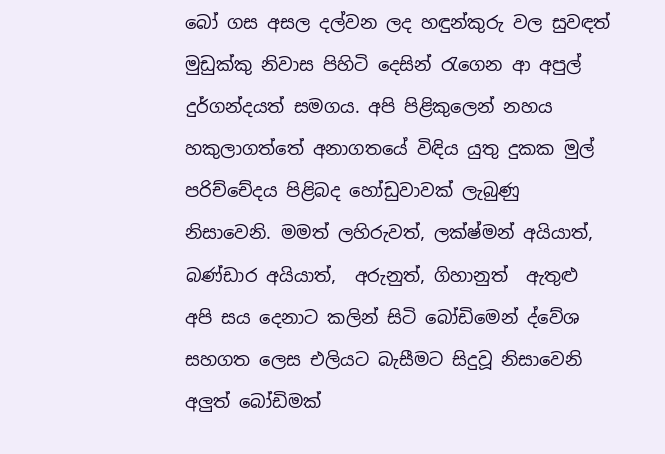බෝ ගස අසල දල්වන ලද හඳුන්කුරු වල සුවඳත් මුඩුක්කු නිවාස පිහිටි දෙසින් රැගෙන ආ අපුල් දුර්ගන්දයත් සමගය. අපි පිළිකුලෙන් නහය හකුලාගත්තේ අනාගතයේ විඳිය යුතු දුකක මුල් පරිච්චේදය පිළිබද හෝඩුවාවක් ලැබුණු නිසාවෙනි. මමත් ලහිරුවත්, ලක්ෂ්මන් අයියාත්, බණ්ඩාර අයියාත්,  අරුනුත්, ගිහානුත්  ඇතුළු අපි සය දෙනාට කලින් සිටි බෝඩිමෙන් ද්වේශ සහගත ලෙස එලියට බැසීමට සිදුවූ නිසාවෙනි අලුත් බෝඩිමක්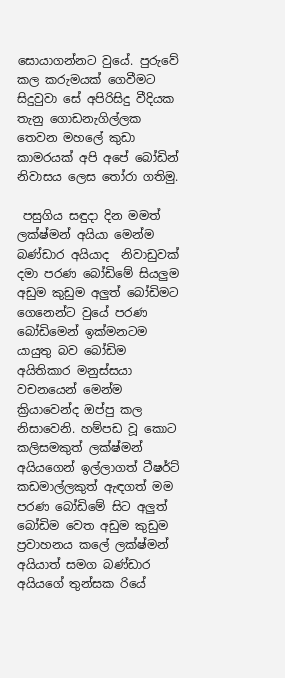සොයාගන්නට වුයේ. පුරුවේ කල කරුමයක් ගෙවීමට සිදුවුවා සේ අපිරිසිදු වීදියක තැනු ගොඩනැගිල්ලක තෙවන මහලේ කුඩා කාමරයක් අපි අපේ බෝඩින් නිවාසය ලෙස තෝරා ගතිමු.

 පසුගිය සඳුදා දින මමත් ලක්ෂ්මන් අයියා මෙන්ම බණ්ඩාර අයියාද  නිවාඩුවක් දමා පරණ බෝඩිමේ සියලුම අඩුම කුඩුම අලුත් බෝඩිමට ගෙනෙන්ට වුයේ පරණ බෝඩිමෙන් ඉක්මනටම යායුතු බව බෝඩිම අයිතිකාර මනුස්සයා වචනයෙන් මෙන්ම ක්‍රියාවෙන්ද ඔප්පු කල නිසාවෙනි. හම්පඩ වූ කොට කලිසමකුත් ලක්ෂ්මන් අයියගෙන් ඉල්ලාගත් ටීෂර්ට් කඩමාල්ලකුත් ඇඳගත් මම පරණ බෝඩිමේ සිට අලුත් බෝඩිම වෙත අඩුම කුඩුම ප්‍රවාහනය කලේ ලක්ෂ්මන් අයියාත් සමග බණ්ඩාර අයියගේ තුන්සක රියේ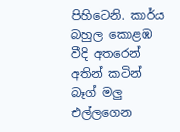පිහිටෙනි. කාර්ය බහුල කොළඹ වීදි අතරෙන් අතින් කටින් බෑග් මලු එල්ලගෙන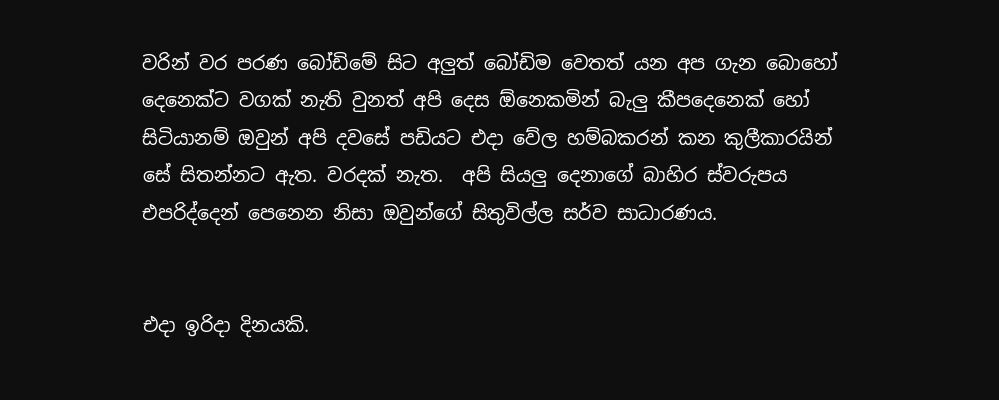වරින් වර පරණ බෝඩිමේ සිට අලුත් බෝඩිම වෙතත් යන අප ගැන බොහෝ දෙනෙක්ට වගක් නැති වුනත් අපි දෙස ඕනෙකමින් බැලු කීපදෙනෙක් හෝ සිටියානම් ඔවුන් අපි දවසේ පඩියට එදා වේල හම්බකරන් කන කුලීකාරයින් සේ සිතන්නට ඇත. වරදක් නැත.  අපි සියලු දෙනාගේ බාහිර ස්වරුපය එපරිද්දෙන් පෙනෙන නිසා ඔවුන්ගේ සිතුවිල්ල සර්ව සාධාරණය.


එදා ඉරිදා දිනයකි.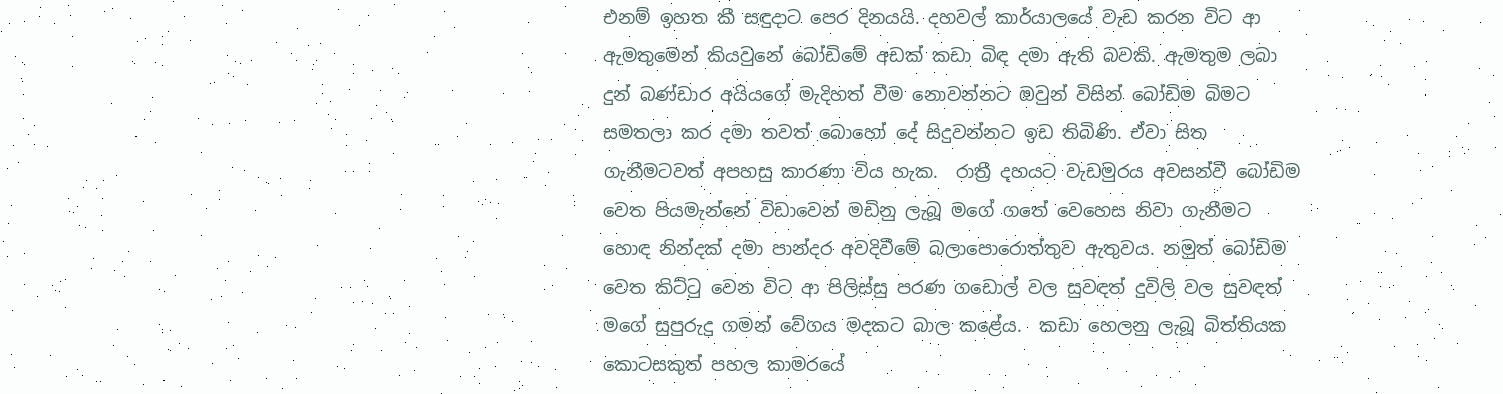එනම් ඉහත කී සඳුදාට පෙර දිනයයි. දහවල් කාර්යාලයේ වැඩ කරන විට ආ ඇමතුමෙන් කියවුනේ බෝඩිමේ අඩක් කඩා බිඳ දමා ඇති බවකි. ඇමතුම ලබා දුන් බණ්ඩාර අයියගේ මැදිහත් වීම නොවන්නට ඔවුන් විසින් බෝඩිම බිමට සමතලා කර දමා තවත් බොහෝ දේ සිදුවන්නට ඉඩ තිබිණි. ඒවා සිත ගැනීමටවත් අපහසු කාරණා විය හැක.  රාත්‍රී දහයට වැඩමුරය අවසන්වී බෝඩිම වෙත පියමැන්නේ විඩාවෙන් මඩිනු ලැබූ මගේ ගතේ වෙහෙස නිවා ගැනීමට හොඳ නින්දක් දමා පාන්දර අවදිවීමේ බලාපොරොත්තුව ඇතුවය. නමුත් බෝඩිම වෙත කිට්ටු වෙන විට ආ පිලිස්සු පරණ ගඩොල් වල සුවඳත් දුවිලි වල සුවඳත් මගේ සුපුරුදු ගමන් වේගය මදකට බාල කළේය.  කඩා හෙලනු ලැබූ බිත්තියක කොටසකුත් පහල කාමරයේ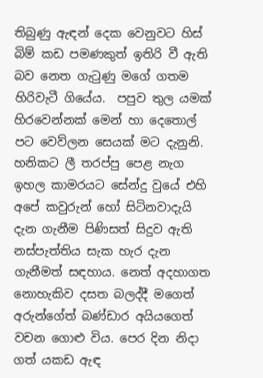තිබුණු ඇඳන් දෙක වෙනුවට හිස් බිම් කඩ පමණකුත් ඉතිරි වී ඇති බව නෙත ගැටුණු මගේ ගතම හිරිවැටී ගියේය.  පපුව තුල යමක් හිරවෙන්නක් මෙන් හා දෙතොල් පට වෙව්ලන සෙයක් මට දැනුනි. හනිකට ලී තරප්පු පෙළ නැග ඉහල කාමරයට සේන්දු වුයේ එහි අපේ කවුරුන් හෝ සිටිනවාදැයි දැන ගැනීම පිණිසත් සිදුව ඇති නස්පැත්තිය සැක හැර දැන ගැනීමත් සඳහාය. නෙත් අදහාගත නොහැකිව දසත බලද්දී මගෙත් අරුන්ගේත් බණ්ඩාර අයියගෙත් වචන ගොළු විය. පෙර දින නිදා ගත් යකඩ ඇඳ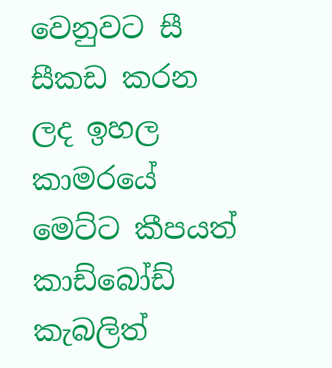වෙනුවට සී සීකඩ කරන ලද ඉහල කාමරයේ මෙට්ට කීපයත් කාඩ්බෝඩ් කැබලිත්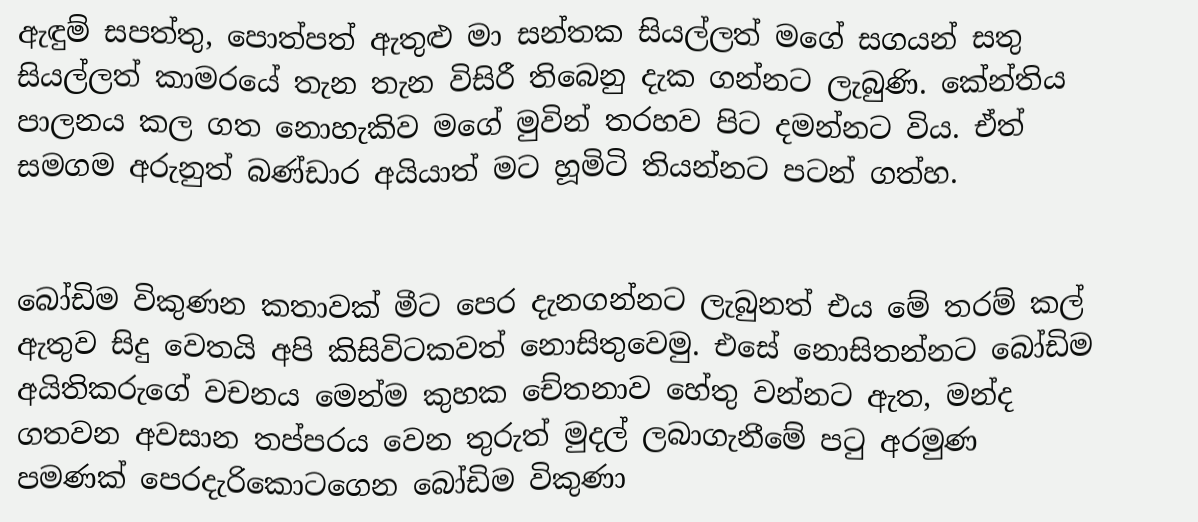ඇඳුම් සපත්තු, පොත්පත් ඇතුළු මා සන්තක සියල්ලත් මගේ සගයන් සතු සියල්ලත් කාමරයේ තැන තැන විසිරී තිබෙනු දැක ගන්නට ලැබුණි. කේන්තිය පාලනය කල ගත නොහැකිව මගේ මුවින් තරහව පිට දමන්නට විය. ඒත් සමගම අරුනුත් බණ්ඩාර අයියාත් මට හූමිටි තියන්නට පටන් ගත්හ.


බෝඩිම විකුණන කතාවක් මීට පෙර දැනගන්නට ලැබුනත් එය මේ තරම් කල් ඇතුව සිදු වෙතයි අපි කිසිවිටකවත් නොසිතුවෙමු. එසේ නොසිතන්නට බෝඩිම අයිතිකරුගේ වචනය මෙන්ම කුහක චේතනාව හේතු වන්නට ඇත, මන්ද ගතවන අවසාන තප්පරය වෙන තුරුත් මුදල් ලබාගැනීමේ පටු අරමුණ පමණක් පෙරදැරිකොටගෙන බෝඩිම විකුණා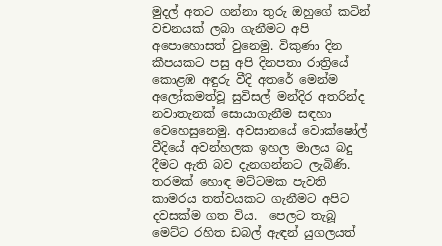මුදල් අතට ගන්නා තුරු ඔහුගේ කටින් වචනයක් ලබා ගැනීමට අපි අපොහොසත් වුනෙමු. විකුණා දින කීපයකට පසු අපි දිනපතා රාත්‍රියේ කොළඹ අඳුරු වීදි අතරේ මෙන්ම අලෝකමත්වූ සුවිසල් මන්දිර අතරින්ද නවාතැනක් සොයාගැනීම සඳහා වෙහෙසුනෙමු. අවසානයේ වොක්ෂෝල් වීදියේ අවන්හලක ඉහල මාලය බදු දීමට ඇති බව දැනගන්නට ලැබිණි. තරමක් හොඳ මට්ටමක පැවති  කාමරය තත්වයකට ගැනීමට අපිට දවසක්ම ගත විය.  පෙලට තැබූ මෙට්ට රහිත ඩබල් ඇඳන් යුගලයත්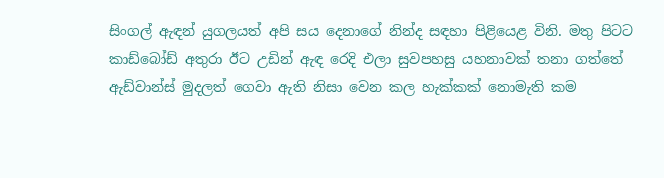සිංගල් ඇඳන් යුගලයත් අපි සය දෙනාගේ නින්ද සඳහා පිළියෙළ විනි. මතු පිටට කාඩ්බෝඩ් අතුරා ඊට උඩින් ඇඳ රෙදි එලා සුවපහසු යහනාවක් තනා ගත්තේ ඇඩ්වාන්ස් මුදලත් ගෙවා ඇති නිසා වෙන කල හැක්කක් නොමැති කම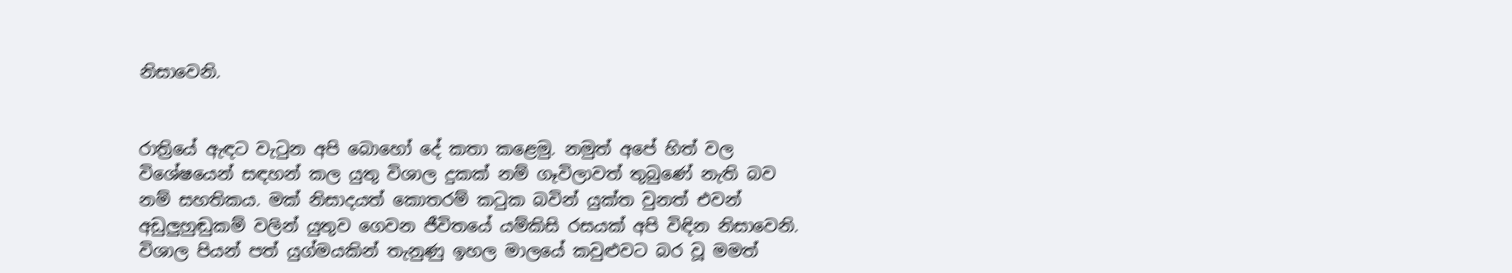නිසාවෙනි.


රාත්‍රියේ ඇඳට වැටුන අපි බොහෝ දේ කතා කළෙමු. නමුත් අපේ හිත් වල විශේෂයෙන් සඳහන් කල යුතු විශාල දුකක් නම් ගෑවිලාවත් තුබුණේ නැති බව නම් සහතිකය. මක් නිසාදයත් කොතරම් කටුක බවින් යුක්ත වුනත් එවන් අඩුලුහුඬුකම් වලින් යුතුව ගෙවන ජීවිතයේ යම්කිසි රසයක් අපි විඳින නිසාවෙනි. විශාල පියන් පත් යුග්මයකින් තැනුණු ඉහල මාලයේ කවුළුවට බර වූ මමත්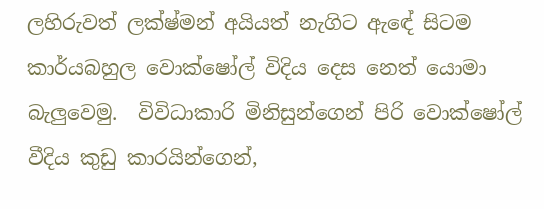ලහිරුවත් ලක්ෂ්මන් අයියත් නැගිට ඇඳේ සිටම කාර්යබහුල වොක්ෂෝල් විදිය දෙස නෙත් යොමා බැලුවෙමු.  විවිධාකාරි මිනිසුන්ගෙන් පිරි වොක්ෂෝල් වීදිය කුඩු කාරයින්ගෙන්,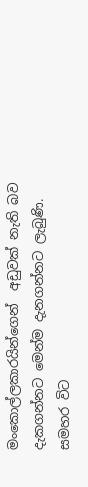මංකොල්ලකාරයින්ගෙන්  අඩුවක් නැති බව දැකගන්නට මෙන්ම දැනගන්නට ලැබුණි. සමහර විට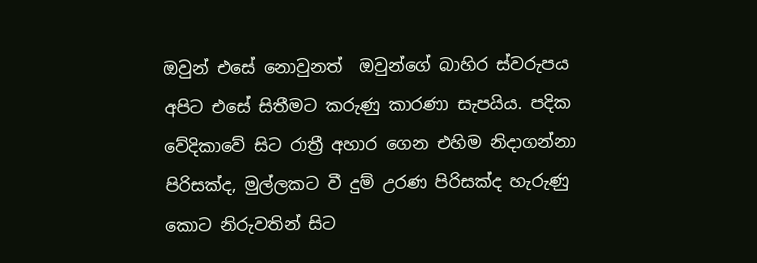ඔවුන් එසේ නොවුනත්  ඔවුන්ගේ බාහිර ස්වරුපය අපිට එසේ සිතීමට කරුණු කාරණා සැපයිය. පදික වේදිකාවේ සිට රාත්‍රී අහාර ගෙන එහිම නිදාගන්නා පිරිසක්ද, මුල්ලකට වී දුම් උරණ පිරිසක්ද හැරුණු කොට නිරුවතින් සිට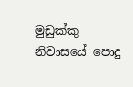මුඩුක්කු නිවාසයේ පොදු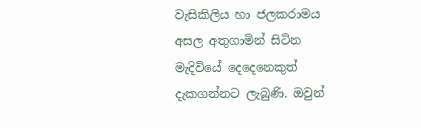වැසිකිලිය හා ජලකරාමය අසල අතුගාමින් සිටින මැදිවියේ දෙදෙනෙකුත් දැකගන්නට ලැබුණි. ඔවුන්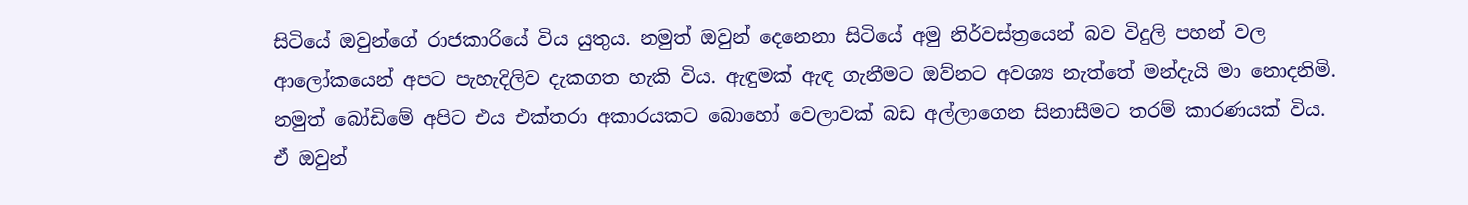සිටියේ ඔවුන්ගේ රාජකාරියේ විය යුතුය. නමුත් ඔවුන් දෙනෙනා සිටියේ අමු නිර්වස්ත්‍රයෙන් බව විදුලි පහන් වල ආලෝකයෙන් අපට පැහැදිලිව දැකගත හැකි විය. ඇඳුමක් ඇඳ ගැනීමට ඔව්නට අවශ්‍ය නැත්තේ මන්දැයි මා නොදනිමි. නමුත් බෝඩිමේ අපිට එය එක්තරා අකාරයකට බොහෝ වෙලාවක් බඩ අල්ලාගෙන සිනාසීමට තරම් කාරණයක් විය. ඒ ඔවුන්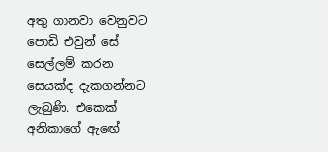අතු ගානවා වෙනුවට පොඩි එවුන් සේ සෙල්ලම් කරන සෙයක්ද දැකගන්නට ලැබුණි. එකෙක් අනිකාගේ ඇඟේ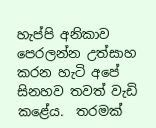හැප්පි අනිකාව පෙරලන්න උත්සාහ කරන හැටි අපේ සිනහව තවත් වැඩි කළේය.  තරමක්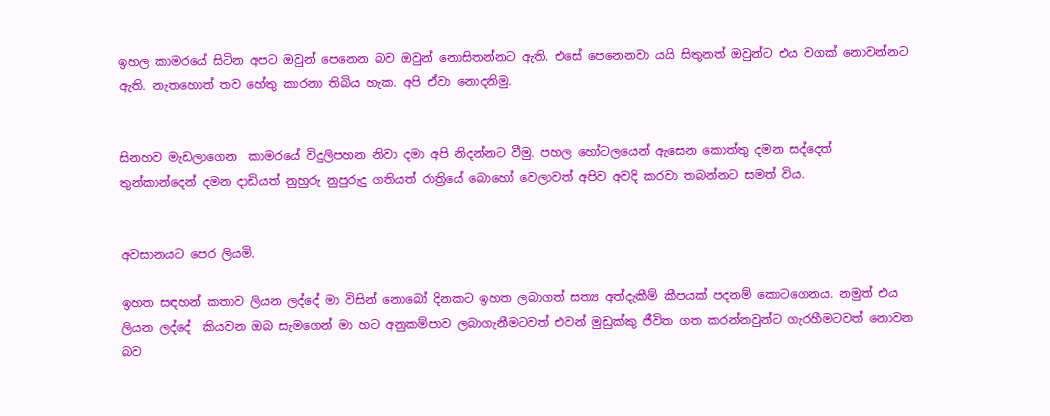ඉහල කාමරයේ සිටින අපට ඔවුන් පෙනෙන බව ඔවුන් නොසිතන්නට ඇති. එසේ පෙනෙනවා යයි සිතුනත් ඔවුන්ට එය වගක් නොවන්නට ඇති. නැතහොත් තව හේතු කාරනා තිබිය හැක. අපි ඒවා නොදනිමු.


සිනහව මැඩලාගෙන  කාමරයේ විදුලිපහන නිවා දමා අපි නිදන්නට වීමු. පහල හෝටලයෙන් ඇසෙන කොත්තු දමන සද්දෙත් තුන්කාන්දෙන් දමන දාඩියත් නුහුරු නුපුරුදු ගතියත් රාත්‍රියේ බොහෝ වෙලාවත් අපිව අවදි කරවා තබන්නට සමත් විය.


අවසානයට පෙර ලියමි.

ඉහත සඳහන් කතාව ලියන ලද්දේ මා විසින් නොබෝ දිනකට ඉහත ලබාගත් සත්‍ය අත්දැකීම් කීපයක් පදනම් කොටගෙනය. නමුත් එය ලියන ලද්දේ  කියවන ඔබ සැමගෙන් මා හට අනුකම්පාව ලබාගැනීමටවත් එවන් මුඩුක්කු ජීවිත ගත කරන්නවුන්ට ගැරහීමටවත් නොවන බව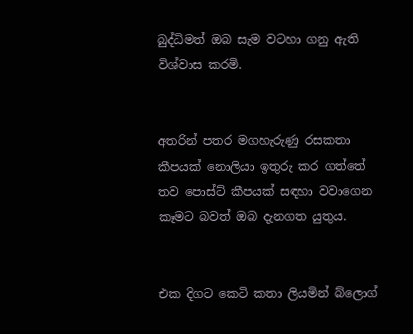බුද්ධිමත් ඔබ සැම වටහා ගනු ඇති විශ්වාස කරමි.


අතරින් පතර මගහැරුණු රසකතා කීපයක් නොලියා ඉතුරු කර ගත්තේ තව පොස්ට් කීපයක් සඳහා වවාගෙන කෑමට බවත් ඔබ දැනගත යුතුය.


එක දිගට කෙටි කතා ලියමින් බ්ලොග්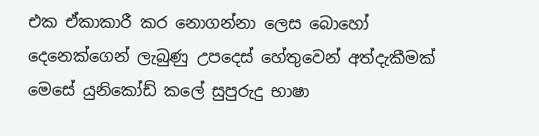එක ඒකාකාරී කර නොගන්නා ලෙස බොහෝ දෙනෙක්ගෙන් ලැබුණු උපදෙස් හේතුවෙන් අත්දැකීමක් මෙසේ යුනිකෝඩ් කලේ සුපුරුදු භාෂා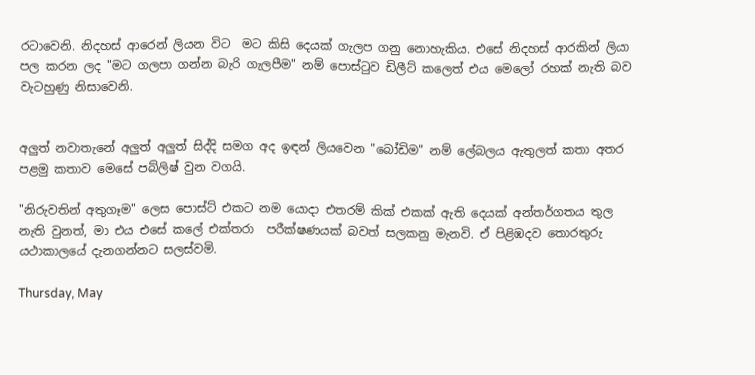රටාවෙනි. නිදහස් ආරෙන් ලියන විට  මට කිසි දෙයක් ගැලප ගනු නොහැකිය. එසේ නිදහස් ආරකින් ලියා පල කරන ලද "මට ගලපා ගන්න බැරි ගැලපීම" නම් පොස්ටුව ඩිලීට් කලෙත් එය මෙලෝ රහක් නැති බව වැටහුණු නිසාවෙනි.


අලුත් නවාතැනේ අලුත් අලුත් සිද්දි සමග අද ඉඳන් ලියවෙන "බෝඩිම" නම් ලේබලය ඇතුලත් කතා අතර පළමු කතාව මෙසේ පබ්ලිෂ් වුන වගයි.

"නිරුවතින් අතුගෑම" ලෙස පොස්ට් එකට නම යොදා එතරම් කික් එකක් ඇති දෙයක් අන්තර්ගතය තුල නැති වුනත්, මා එය එසේ කලේ එක්තරා  පරීක්ෂණයක් බවත් සලකනු මැනවි. ඒ පිළිඹදව තොරතුරු යථාකාලයේ දැනගන්නට සලස්වමි.

Thursday, May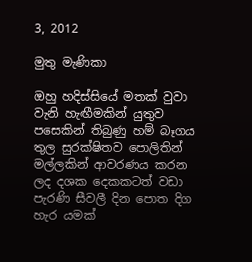3, 2012

මුතු මැණිකා

ඔහු හදිස්සියේ මතක් වුවා වැනි හැඟීමකින් යුතුව පසෙකින් තිබුණු හම් බෑගය තුල සුරක්ෂිතව පොලිතින් මල්ලකින් ආවරණය කරන ලද දශක දෙකකටත් වඩා පැරණි සීවලී දින පොත දිග හැර යමක්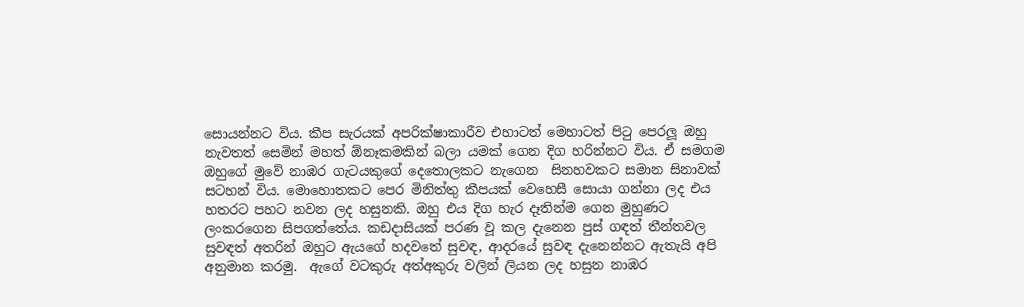සොයන්නට විය. කීප සැරයක් අපරික්ෂාකාරීව එහාටත් මෙහාටත් පිටු පෙරලූ ඔහු නැවතත් සෙමින් මහත් ඕනෑකමකින් බලා යමක් ගෙන දිග හරින්නට විය. ඒ සමගම ඔහුගේ මුවේ නාඹර ගැටයකුගේ දෙතොලකට නැගෙන  සිනහවකට සමාන සිනාවක් සටහන් විය. මොහොතකට පෙර මිනිත්තු කීපයක් වෙහෙසී සොයා ගන්නා ලද එය හතරට පහට නවන ලද හසුනකි. ඔහු එය දිග හැර දෑතින්ම ගෙන මුහුණට ලංකරගෙන සිපගත්තේය. කඩදාසියක් පරණ වූ කල දැනෙන පුස් ගඳත් තීන්තවල සුවඳත් අතරින් ඔහුට ඇයගේ හදවතේ සුවඳ, ආදරයේ සුවඳ දැනෙන්නට ඇතැයි අපි අනුමාන කරමු.  ඇගේ වටකුරු අත්අකුරු වලින් ලියන ලද හසුන නාඹර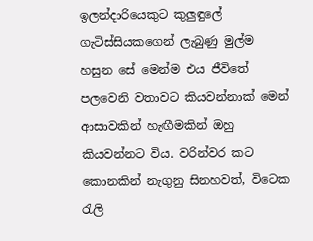ඉලන්දාරියෙකුට කුලුඳුලේ ගැටිස්සියකගෙන් ලැබුණු මුල්ම හසුන සේ මෙන්ම එය ජීවිතේ පලවෙනි වතාවට කියවන්නාක් මෙන් ආසාවකින් හැඟීමකින් ඔහු කියවන්නට විය. වරින්වර කට කොනකින් නැගුනු සිනහවත්, විටෙක රැලි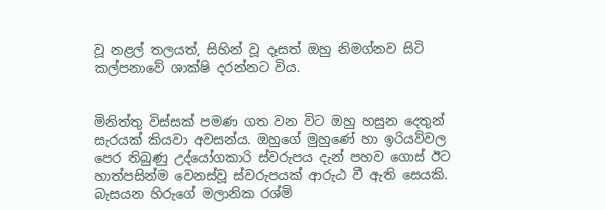වූ නළල් තලයත්, සිහින් වූ දෑසත් ඔහු නිමග්නව සිටි කල්පනාවේ ශාක්ෂි දරන්නට විය.


මිනිත්තු විස්සක් පමණ ගත වන විට ඔහු හසුන දෙතුන් සැරයක් කියවා අවසන්ය. ඔහුගේ මුහුණේ හා ඉරියව්වල පෙර තිබුණු උද්යෝගකාරි ස්වරුපය දැන් පහව ගොස් ඊට හාත්පසින්ම වෙනස්වූ ස්වරුපයක් ආරුඨ වී ඇති සෙයකි. බැසයන හිරුගේ මලානික රශ්මි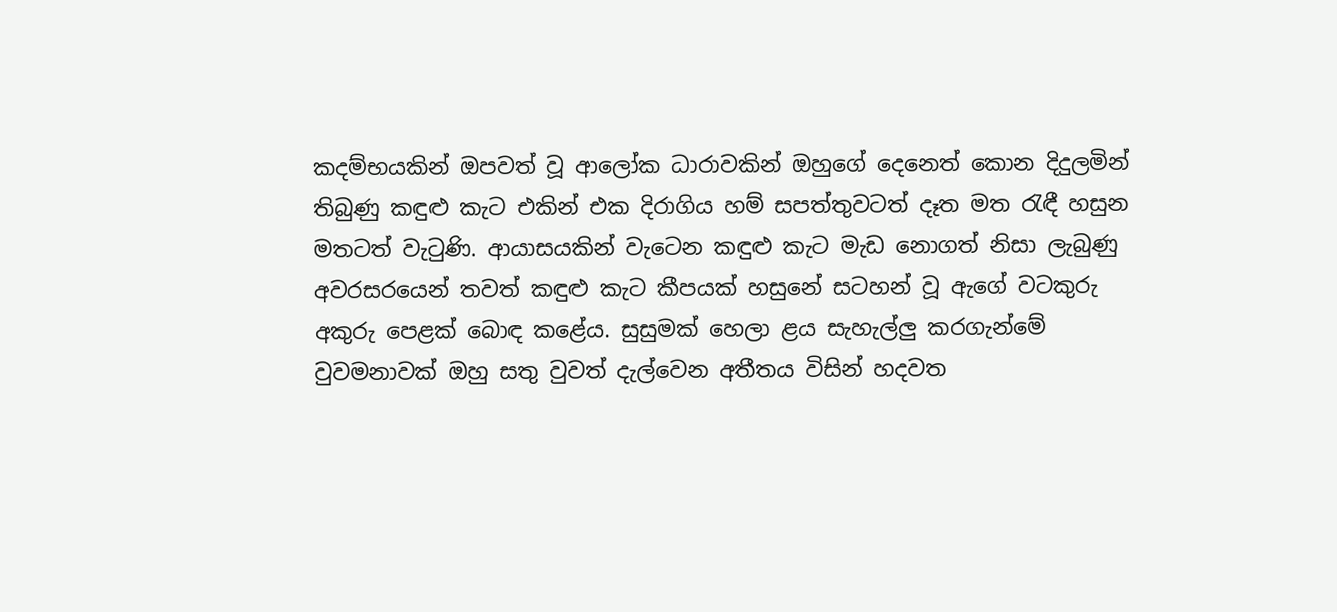කදම්භයකින් ඔපවත් වූ ආලෝක ධාරාවකින් ඔහුගේ දෙනෙත් කොන දිදුලමින් තිබුණු කඳුළු කැට එකින් එක දිරාගිය හම් සපත්තුවටත් දෑත මත රැඳී හසුන මතටත් වැටුණි. ආයාසයකින් වැටෙන කඳුළු කැට මැඩ නොගත් නිසා ලැබුණු අවරසරයෙන් තවත් කඳුළු කැට කීපයක් හසුනේ සටහන් වූ ඇගේ වටකුරු අකුරු පෙළක් බොඳ කළේය. සුසුමක් හෙලා ළය සැහැල්ලු කරගැන්මේ වුවමනාවක් ඔහු සතු වුවත් දැල්වෙන අතීතය විසින් හදවත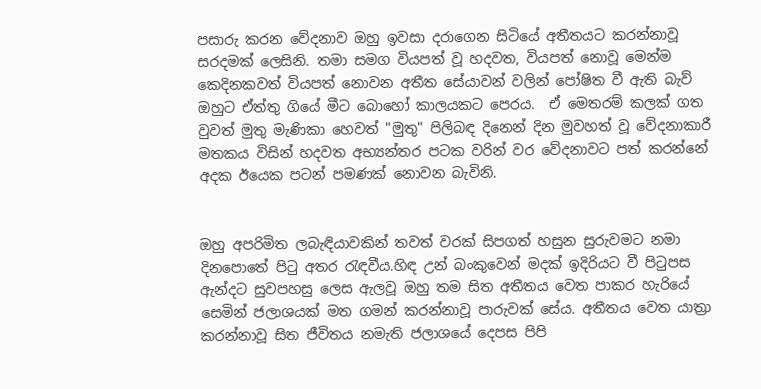පසාරු කරන වේදනාව ඔහු ඉවසා දරාගෙන සිටියේ අතීතයට කරන්නාවූ සරදමක් ලෙසිනි. තමා සමග වියපත් වූ හදවත, වියපත් නොවූ මෙන්ම කෙදිනකවත් වියපත් නොවන අතීත සේයාවන් වලින් පෝෂිත වී ඇති බැව් ඔහුට ඒත්තු ගියේ මීට බොහෝ කාලයකට පෙරය.  ඒ මෙතරම් කලක් ගත වුවත් මුතු මැණිකා හෙවත් "මුතු" පිලිබඳ දිනෙන් දින මුවහත් වූ වේදනාකාරී මතකය විසින් හදවත අභ්‍යන්තර පටක වරින් වර වේදනාවට පත් කරන්නේ අදක ඊයෙක පටන් පමණක් නොවන බැවිනි.


ඔහු අපරිමිත ලබැඳියාවකින් තවත් වරක් සිපගත් හසුන සුරුවමට නමා දිනපොතේ පිටු අතර රැඳවීය.හිඳ උන් බංකුවෙන් මදක් ඉදිරියට වී පිටුපස ඇන්දට සුවපහසු ලෙස ඇලවූ ඔහු තම සිත අතීතය වෙත පාකර හැරියේ සෙමින් ජලාශයක් මත ගමන් කරන්නාවූ පාරුවක් සේය. අතීතය වෙත යාත්‍රා කරන්නාවූ සිත ජීවිතය නමැති ජලාශයේ දෙපස පිපි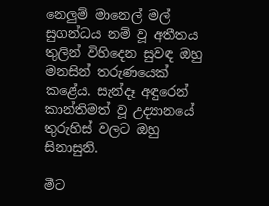නෙලුම් මානෙල් මල් සුගන්ධය නම් වූ අතීතය තුලින් විහිදෙන සුවඳ ඔහු මනසින් තරුණයෙක් කළේය. සැන්දෑ අඳුරෙන් කාන්තිමත් වූ උද්‍යානයේ තුරුහිස් වලට ඔහු සිනාසුනි.

මීට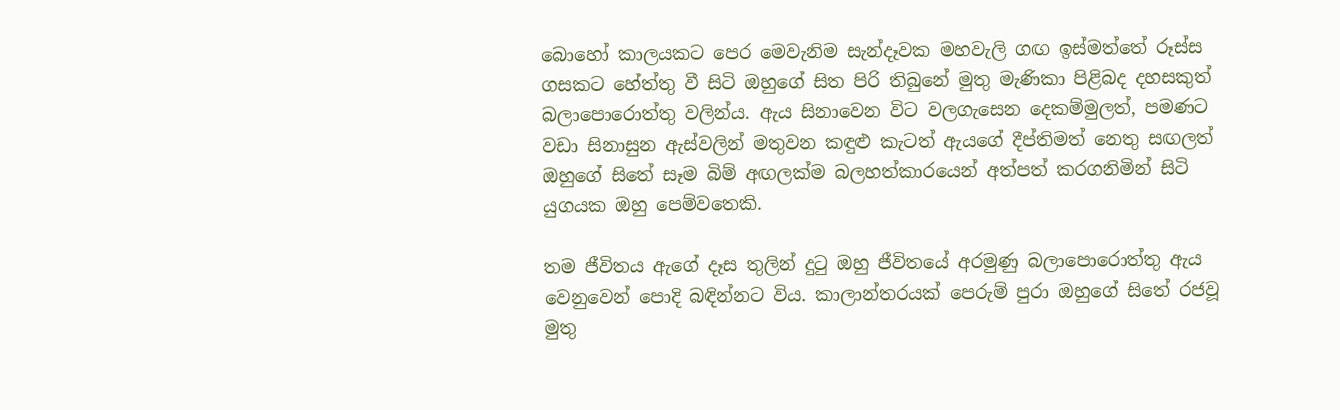බොහෝ කාලයකට පෙර මෙවැනිම සැන්දෑවක මහවැලි ගඟ ඉස්මත්තේ රූස්ස ගසකට හේත්තු වී සිටි ඔහුගේ සිත පිරි තිබුනේ මුතු මැණිකා පිළිබද දහසකුත් බලාපොරොත්තු වලින්ය. ඇය සිනාවෙන විට වලගැසෙන දෙකම්මුලත්, පමණට වඩා සිනාසුන ඇස්වලින් මතුවන කඳුළු කැටත් ඇයගේ දීප්තිමත් නෙතු සඟලත් ඔහුගේ සිතේ සෑම බිම් අඟලක්ම බලහත්කාරයෙන් අත්පත් කරගනිමින් සිටි යුගයක ඔහු පෙම්වතෙකි.

තම ජීවිතය ඇගේ දෑස තුලින් දුටු ඔහු ජීවිතයේ අරමුණු බලාපොරොත්තු ඇය වෙනුවෙන් පොදි බඳින්නට විය. කාලාන්තරයක් පෙරුම් පුරා ඔහුගේ සිතේ රජවූ මුතු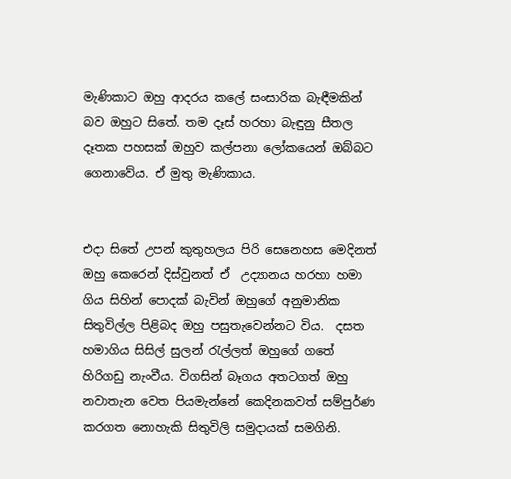මැණිකාට ඔහු ආදරය කලේ සංසාරික බැඳීමකින් බව ඔහුට සිතේ. තම දෑස් හරහා බැඳුනු සීතල දෑතක පහසක් ඔහුව කල්පනා ලෝකයෙන් ඔබ්බට ගෙනාවේය. ඒ මුතු මැණිකාය.


එදා සිතේ උපන් කුතුහලය පිරි සෙනෙහස මෙදිනත් ඔහු කෙරෙන් දිස්වුනත් ඒ  උද්‍යානය හරහා හමා ගිය සිහින් පොදක් බැවින් ඔහුගේ අනුමානික සිතුවිල්ල පිළිබද ඔහු පසුතැවෙන්නට විය.  දසත හමාගිය සිසිල් සුලන් රැල්ලත් ඔහුගේ ගතේ හිරිගඩු නැංවීය. විගසින් බෑගය අතටගත් ඔහු නවාතැන වෙත පියමැන්නේ කෙදිනකවත් සම්පුර්ණ කරගත නොහැකි සිතුවිලි සමුදායක් සමගිනි.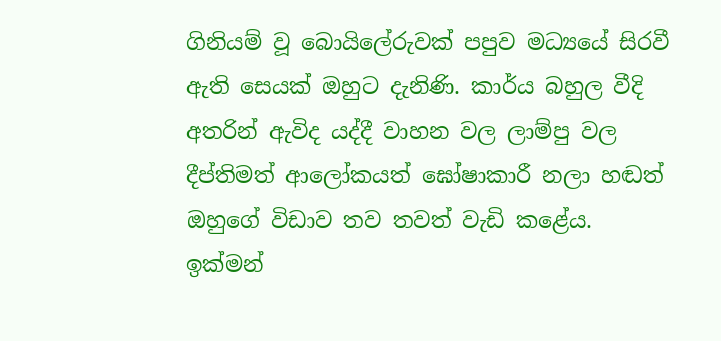ගිනියම් වූ බොයිලේරුවක් පපුව මධ්‍යයේ සිරවී ඇති සෙයක් ඔහුට දැනිණි. කාර්ය බහුල වීදි අතරින් ඇවිද යද්දී වාහන වල ලාම්පු වල දීප්තිමත් ආලෝකයත් ඝෝෂාකාරී නලා හඬත් ඔහුගේ විඩාව තව තවත් වැඩි කළේය. ඉක්මන්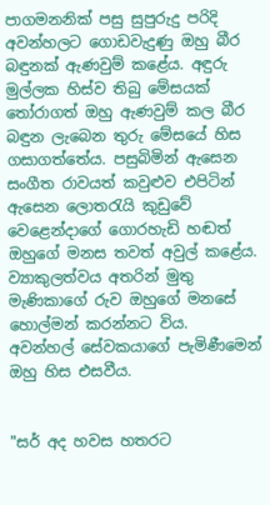පාගමනනික් පසු සුපුරුදු පරිදි අවන්හලට ගොඩවැදුණු ඔහු බීර බඳුනක් ඇණවුම් කළේය. අඳුරු මුල්ලක හිස්ව තිබු මේසයක් තෝරාගත් ඔහු ඇණවුම් කල බීර බඳුන ලැබෙන තුරු මේසයේ හිස ගසාගත්තේය. පසුබිමින් ඇසෙන සංගීත රාවයත් කවුළුව එපිටින් ඇසෙන ලොතරැයි කුඩුවේ වෙළෙන්දාගේ ගොරහැඩි හඬත් ඔහුගේ මනස තවත් අවුල් කළේය. ව්‍යාකුලත්වය අතරින් මුතු මැණිකාගේ රුව ඔහුගේ මනසේ හොල්මන් කරන්නට විය.
අවන්හල් සේවකයාගේ පැමිණීමෙන් ඔහු හිස එසවීය.


"සර් අද හවස හතරට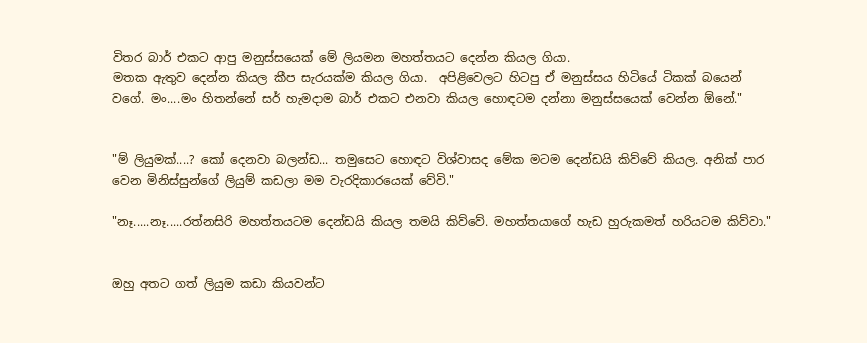විතර බාර් එකට ආපු මනුස්සයෙක් මේ ලියමන මහත්තයට දෙන්න කියල ගියා.
මතක ඇතුව දෙන්න කියල කීප සැරයක්ම කියල ගියා.  අපිළිවෙලට හිටපු ඒ මනුස්සය හිටියේ ටිකක් බයෙන් වගේ. මං....මං හිතන්නේ සර් හැමදාම බාර් එකට එනවා කියල හොඳටම දන්නා මනුස්සයෙක් වෙන්න ඕනේ."


"ම් ලියුමක්....? කෝ දෙනවා බලන්ඩ... තමුසෙට හොඳට විශ්වාසද මේක මටම දෙන්ඩයි කිව්වේ කියල. අනික් පාර වෙන මිනිස්සුන්ගේ ලියුම් කඩලා මම වැරදිකාරයෙක් වේවි."

"නෑ.....නෑ.....රත්නසිරි මහත්තයටම දෙන්ඩයි කියල තමයි කිව්වේ. මහත්තයාගේ හැඩ හුරුකමත් හරියටම කිව්වා."


ඔහු අතට ගත් ලියුම කඩා කියවන්ට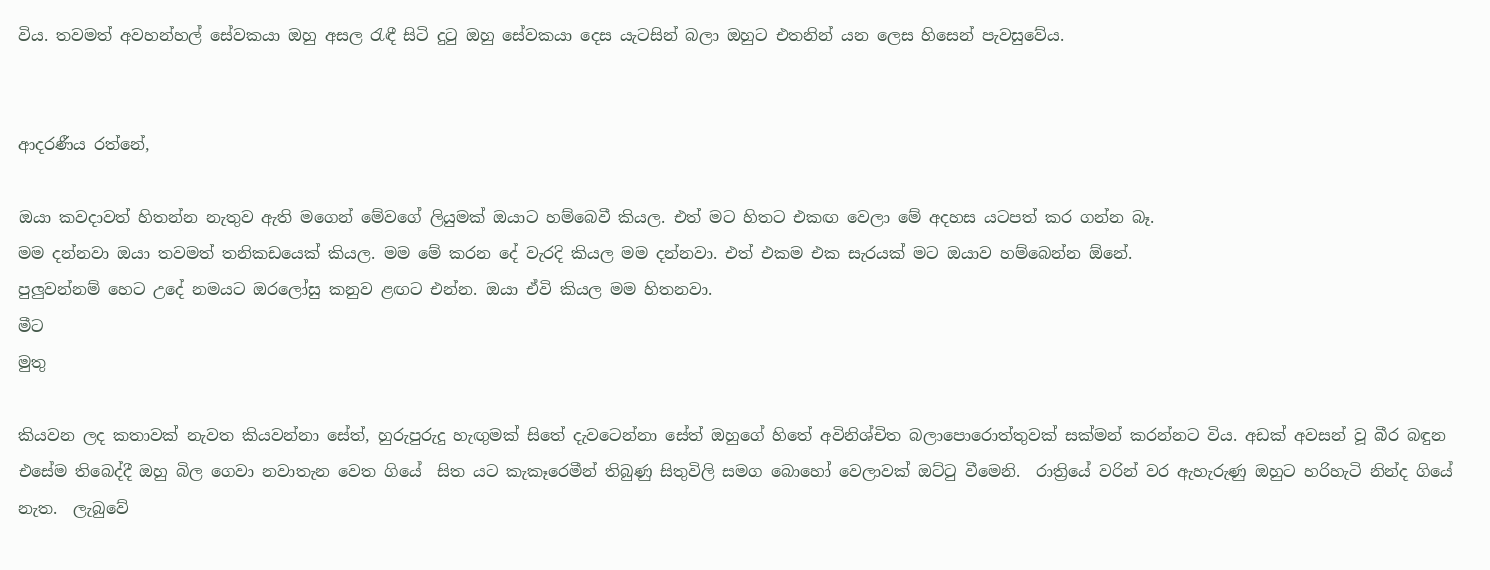විය. තවමත් අවහන්හල් සේවකයා ඔහු අසල රැඳී සිටි දුටු ඔහු සේවකයා දෙස යැටසින් බලා ඔහුට එතනින් යන ලෙස හිසෙන් පැවසුවේය.


ආදරණීය රත්නේ,

ඔයා කවදාවත් හිතන්න නැතුව ඇති මගෙන් මේවගේ ලියුමක් ඔයාට හම්බෙවී කියල. එත් මට හිතට එකඟ වෙලා මේ අදහස යටපත් කර ගන්න බෑ.
මම දන්නවා ඔයා තවමත් තනිකඩයෙක් කියල. මම මේ කරන දේ වැරදි කියල මම දන්නවා. එත් එකම එක සැරයක් මට ඔයාව හම්බෙන්න ඕනේ.
පුලුවන්නම් හෙට උදේ නමයට ඔරලෝසු කනුව ළඟට එන්න. ඔයා ඒවි කියල මම හිතනවා.
මීට
මුතු

කියවන ලද කතාවක් නැවත කියවන්නා සේත්, හුරුපුරුදු හැඟුමක් සිතේ දැවටෙන්නා සේත් ඔහුගේ හිතේ අවිනිශ්චිත බලාපොරොත්තුවක් සක්මන් කරන්නට විය. අඩක් අවසන් වූ බීර බඳුන එසේම තිබෙද්දී ඔහු බිල ගෙවා නවාතැන වෙත ගියේ  සිත යට කැකෑරෙමීන් තිබුණු සිතුවිලි සමග බොහෝ වෙලාවක් ඔට්ටු වීමෙනි.  රාත්‍රියේ වරින් වර ඇහැරුණු ඔහුට හරිහැටි නින්ද ගියේ නැත.  ලැබුවේ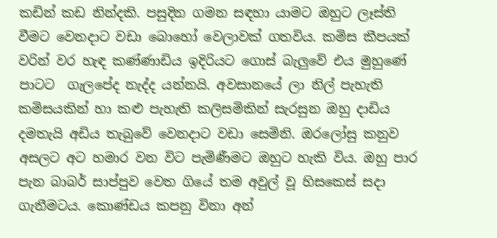කඩින් කඩ නින්දකි. පසුදින ගමන සඳහා යාමට ඔහුට ලෑස්ති වීමට වෙනදාට වඩා බොහෝ වෙලාවක් ගතවිය. කමිස කීපයක් වරින් වර හැඳ කණ්ණාඩිය ඉදිරියට ගොස් බැලුවේ එය මුහුණේ පාටට  ගැලපේද නැද්ද යන්නයි. අවසානයේ ලා නිල් පැහැති කමිසයකින් හා කළු පැහැති කලිසමිකින් සැරසුන ඔහු දාඩිය දමතැයි අඩිය තැබුවේ වෙනදාට වඩා සෙමිනි. ඔරලෝසු කනුව අසලට අට හමාර වන විට පැමිණීමට ඔහුට හැකි විය. ඔහු පාර පැන බාබර් සාප්පුව වෙත ගියේ තම අවුල් වූ හිසකෙස් සදා ගැනීමටය. කොණ්ඩය කපනු විනා අන්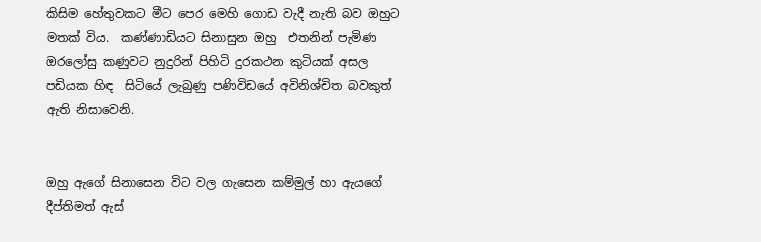කිසිම හේතුවකට මීට පෙර මෙහි ගොඩ වැදී නැති බව ඔහුට මතක් විය.  කණ්ණාඩියට සිනාසුන ඔහු  එතනින් පැමිණ ඔරලෝසු කණුවට නුදුරින් පිහිටි දුරකථන කුටියක් අසල පඩියක හිඳ  සිටියේ ලැබුණු පණිවිඩයේ අවිනිශ්චිත බවකුත් ඇති නිසාවෙනි.


ඔහු ඇගේ සිනාසෙන විට වල ගැසෙන කම්මුල් හා ඇයගේ දීප්තිමත් ඇස්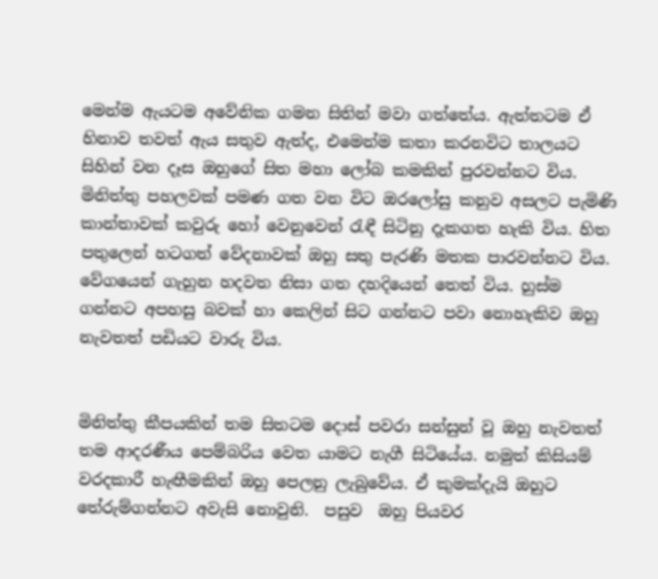මෙන්ම ඇයටම අවේනික ගමන සිතින් මවා ගත්තේය. ඇත්තටම ඒ හිනාව තවත් ඇය සතුව ඇත්ද, එමෙන්ම කතා කරනවිට තාලයට සිහින් වන දෑස ඔහුගේ සිත මහා ලෝබ කමකින් පුරවන්නට විය.  මිනිත්තු පහලවක් පමණ ගත වන විට ඔරලෝසු කනුව අසලට පැමිණි කාන්තාවක් කවුරු හෝ වෙනුවෙන් රැඳී සිටිනු දැකගත හැකි විය. හිත පතුලෙන් හටගත් වේදනාවක් ඔහු සතු පැරණි මතක පාරවන්නට විය. වේගයෙන් ගැහුන හදවත නිසා ගත දහදියෙන් තෙත් විය. හුස්ම ගන්නට අපහසු බවක් හා කෙලින් සිට ගන්නට පවා නොහැකිව ඔහු නැවතත් පඩියට වාරු විය.


මිනිත්තු කීපයකින් තම සිතටම දොස් පවරා සන්සුන් වූ ඔහු නැවතත් තම ආදරණීය පෙම්බරිය වෙත යාමට නැගී සිටියේය. නමුත් කිසියම් වරදකාරී හැඟීමකින් ඔහු පෙලනු ලැබුවේය. ඒ කුමක්දැයි ඔහුට තේරුම්ගන්නට අවැසි නොවුනි.  පසුව  ඔහු පියවර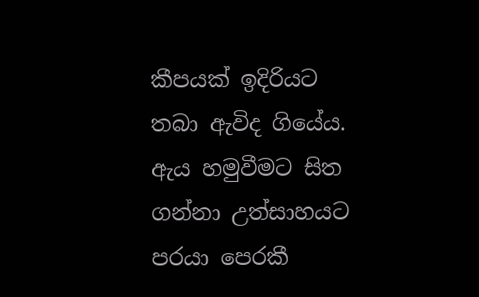කීපයක් ඉදිරියට තබා ඇවිද ගියේය. ඇය හමුවීමට සිත ගන්නා උත්සාහයට පරයා පෙරකී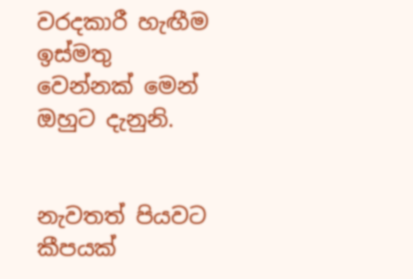වරදකාරී හැඟීම ඉස්මතු වෙන්නක් මෙන් ඔහුට දැනුනි.


නැවතත් පියවට කීපයක්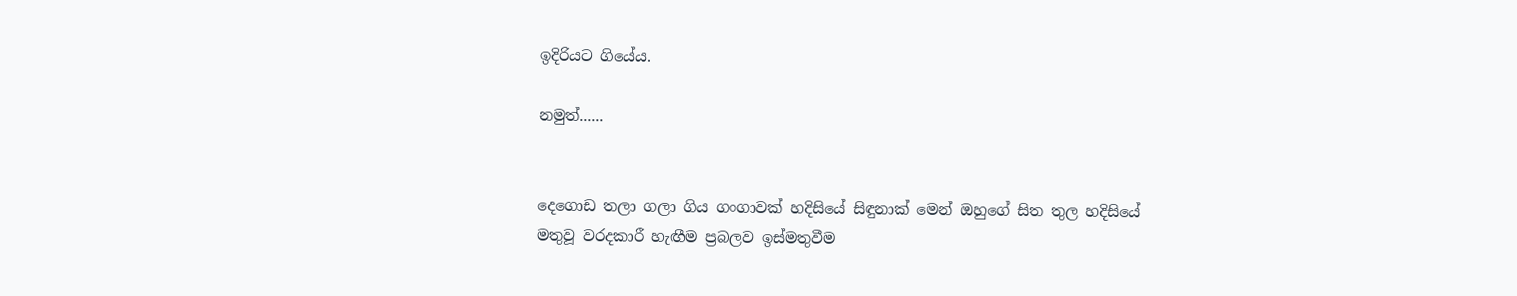ඉදිරියට ගියේය.

නමුත්......


දෙගොඩ තලා ගලා ගිය ගංගාවක් හදිසියේ සිඳුනාක් මෙන් ඔහුගේ සිත තුල හදිසියේ මතුවූ වරදකාරී හැඟීම ප්‍රබලව ඉස්මතුවීම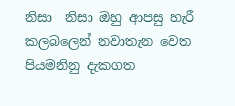නිසා  නිසා ඔහු ආපසු හැරී කලබලෙන් නවාතැන වෙත පියමනිනු දැකගත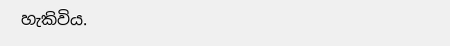හැකිවිය.